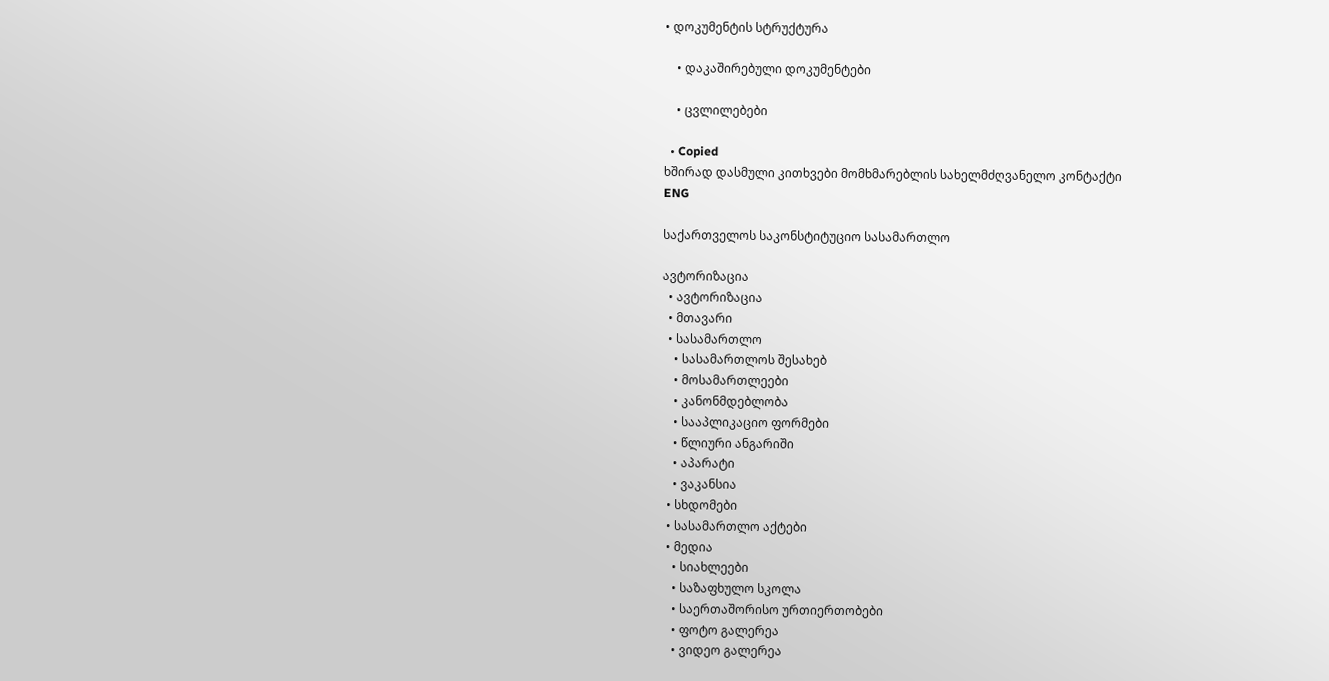• დოკუმენტის სტრუქტურა

    • დაკაშირებული დოკუმენტები

    • ცვლილებები

  • Copied
ხშირად დასმული კითხვები მომხმარებლის სახელმძღვანელო კონტაქტი
ENG

საქართველოს საკონსტიტუციო სასამართლო

ავტორიზაცია
  • ავტორიზაცია
  • მთავარი
  • სასამართლო
    • სასამართლოს შესახებ
    • მოსამართლეები
    • კანონმდებლობა
    • სააპლიკაციო ფორმები
    • წლიური ანგარიში
    • აპარატი
    • ვაკანსია
  • სხდომები
  • სასამართლო აქტები
  • მედია
    • სიახლეები
    • საზაფხულო სკოლა
    • საერთაშორისო ურთიერთობები
    • ფოტო გალერეა
    • ვიდეო გალერეა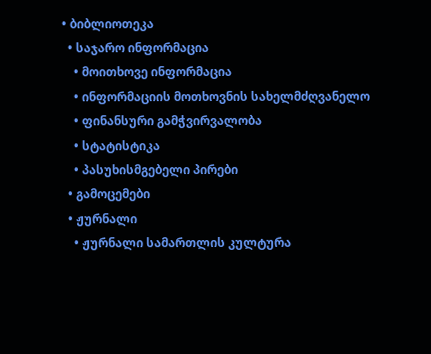• ბიბლიოთეკა
  • საჯარო ინფორმაცია
    • მოითხოვე ინფორმაცია
    • ინფორმაციის მოთხოვნის სახელმძღვანელო
    • ფინანსური გამჭვირვალობა
    • სტატისტიკა
    • პასუხისმგებელი პირები
  • გამოცემები
  • ჟურნალი
    • ჟურნალი სამართლის კულტურა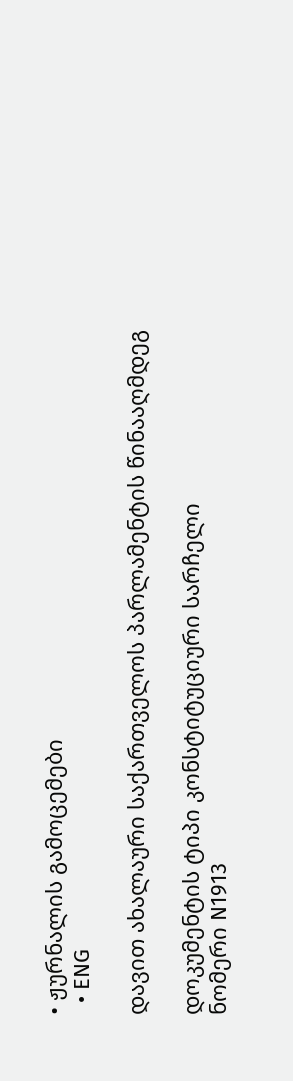• ჟურნალის გამოცემები
  • ENG

დავით ახალაური საქართველოს პარლამენტის წინააღმდეგ

დოკუმენტის ტიპი კონსტიტუციური სარჩელი
ნომერი N1913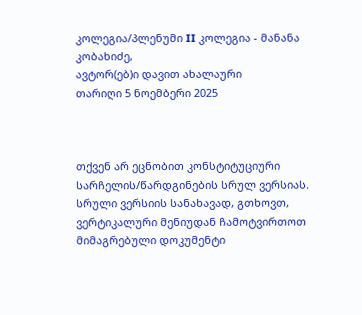კოლეგია/პლენუმი II კოლეგია - მანანა კობახიძე,
ავტორ(ებ)ი დავით ახალაური
თარიღი 5 ნოემბერი 2025



თქვენ არ ეცნობით კონსტიტუციური სარჩელის/წარდგინების სრულ ვერსიას. სრული ვერსიის სანახავად, გთხოვთ, ვერტიკალური მენიუდან ჩამოტვირთოთ მიმაგრებული დოკუმენტი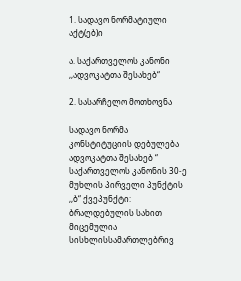1. სადავო ნორმატიული აქტ(ებ)ი

ა. საქართველოს კანონი ,,ადვოკატთა შესახებ“

2. სასარჩელო მოთხოვნა

სადავო ნორმა კონსტიტუციის დებულება
ადვოკატთა შესახებ “ საქართველოს კანონის 30-ე მუხლის პირველი პუნქტის ,,ბ“ ქვეპუნქტი: ბრალდებულის სახით მიცემულია სისხლისსამართლებრივ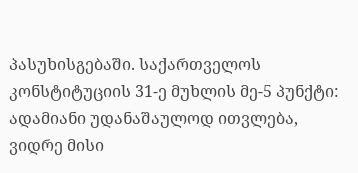პასუხისგებაში. საქართველოს კონსტიტუციის 31-ე მუხლის მე-5 პუნქტი: ადამიანი უდანაშაულოდ ითვლება, ვიდრე მისი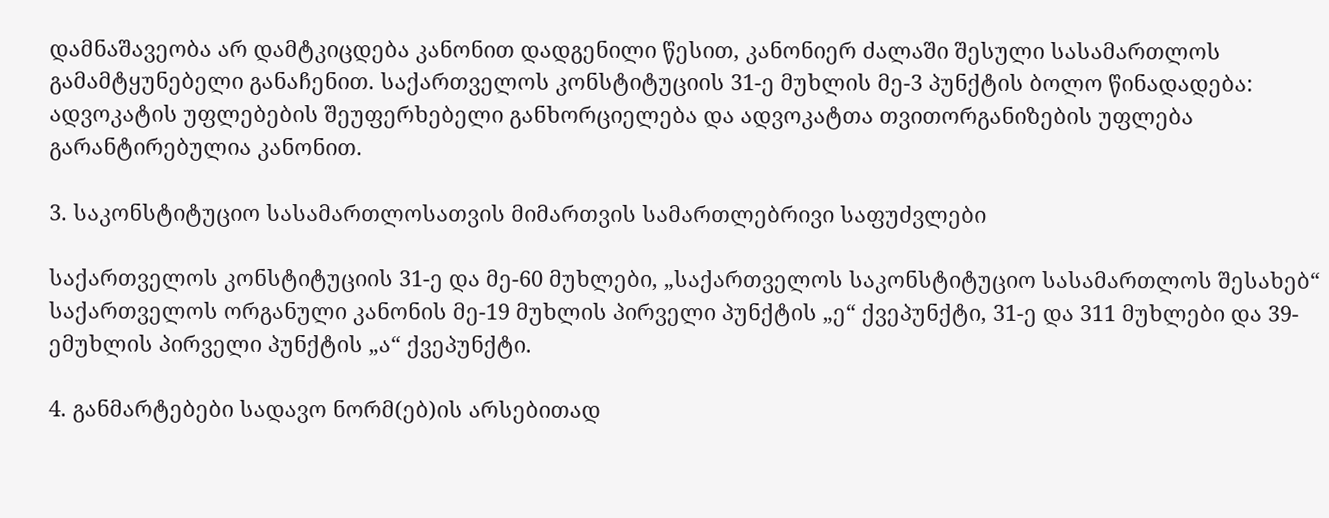დამნაშავეობა არ დამტკიცდება კანონით დადგენილი წესით, კანონიერ ძალაში შესული სასამართლოს გამამტყუნებელი განაჩენით. საქართველოს კონსტიტუციის 31-ე მუხლის მე-3 პუნქტის ბოლო წინადადება: ადვოკატის უფლებების შეუფერხებელი განხორციელება და ადვოკატთა თვითორგანიზების უფლება გარანტირებულია კანონით.

3. საკონსტიტუციო სასამართლოსათვის მიმართვის სამართლებრივი საფუძვლები

საქართველოს კონსტიტუციის 31-ე და მე-60 მუხლები, „საქართველოს საკონსტიტუციო სასამართლოს შესახებ“ საქართველოს ორგანული კანონის მე-19 მუხლის პირველი პუნქტის „ე“ ქვეპუნქტი, 31-ე და 311 მუხლები და 39-ემუხლის პირველი პუნქტის „ა“ ქვეპუნქტი.

4. განმარტებები სადავო ნორმ(ებ)ის არსებითად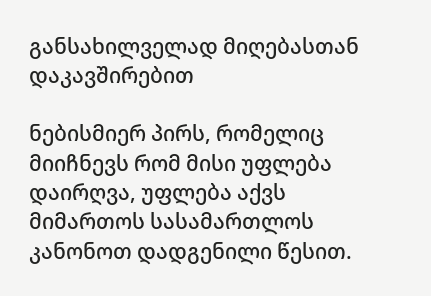განსახილველად მიღებასთან დაკავშირებით

ნებისმიერ პირს, რომელიც მიიჩნევს რომ მისი უფლება დაირღვა, უფლება აქვს მიმართოს სასამართლოს კანონოთ დადგენილი წესით.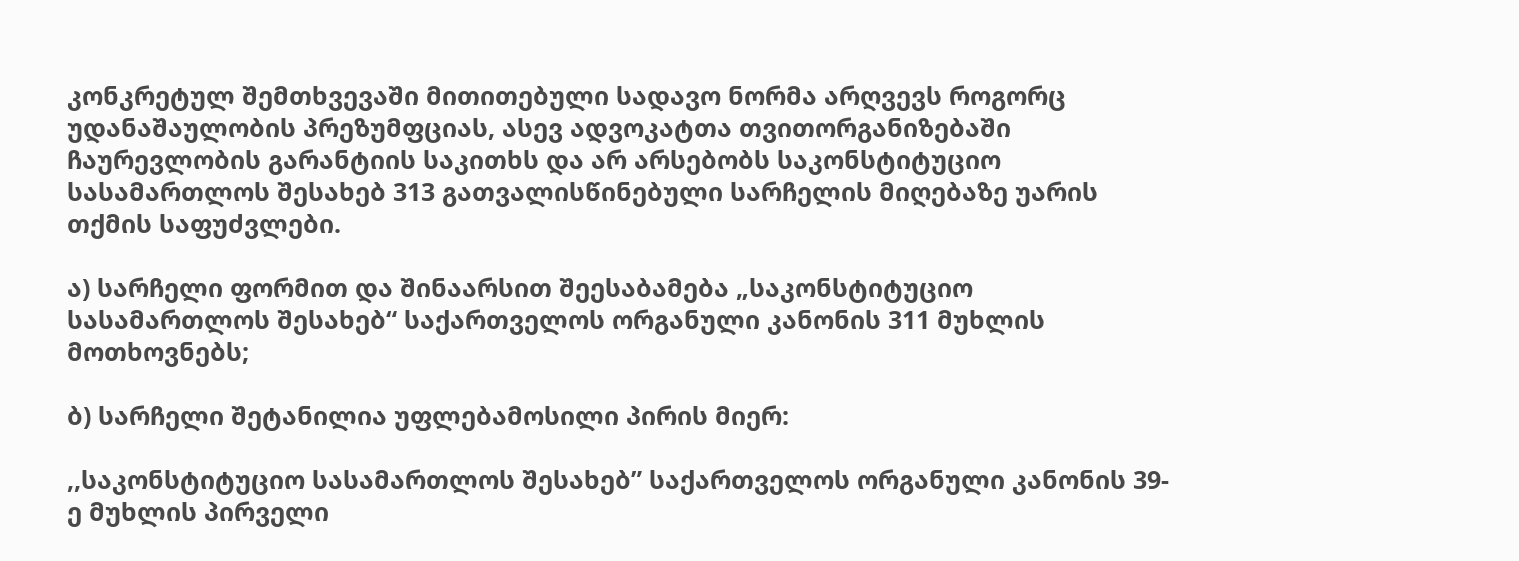კონკრეტულ შემთხვევაში მითითებული სადავო ნორმა არღვევს როგორც უდანაშაულობის პრეზუმფციას, ასევ ადვოკატთა თვითორგანიზებაში ჩაურევლობის გარანტიის საკითხს და არ არსებობს საკონსტიტუციო სასამართლოს შესახებ 313 გათვალისწინებული სარჩელის მიღებაზე უარის თქმის საფუძვლები.

ა) სარჩელი ფორმით და შინაარსით შეესაბამება „საკონსტიტუციო სასამართლოს შესახებ“ საქართველოს ორგანული კანონის 311 მუხლის მოთხოვნებს;

ბ) სარჩელი შეტანილია უფლებამოსილი პირის მიერ:

,,საკონსტიტუციო სასამართლოს შესახებ” საქართველოს ორგანული კანონის 39-ე მუხლის პირველი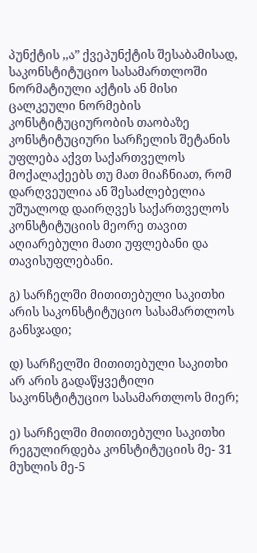პუნქტის ,,ა” ქვეპუნქტის შესაბამისად, საკონსტიტუციო სასამართლოში ნორმატიული აქტის ან მისი ცალკეული ნორმების კონსტიტუციურობის თაობაზე კონსტიტუციური სარჩელის შეტანის უფლება აქვთ საქართველოს მოქალაქეებს თუ მათ მიაჩნიათ, რომ დარღვეულია ან შესაძლებელია უშუალოდ დაირღვეს საქართველოს კონსტიტუციის მეორე თავით აღიარებული მათი უფლებანი და თავისუფლებანი.

გ) სარჩელში მითითებული საკითხი არის საკონსტიტუციო სასამართლოს განსჯადი;

დ) სარჩელში მითითებული საკითხი არ არის გადაწყვეტილი საკონსტიტუციო სასამართლოს მიერ;

ე) სარჩელში მითითებული საკითხი რეგულირდება კონსტიტუციის მე- 31 მუხლის მე-5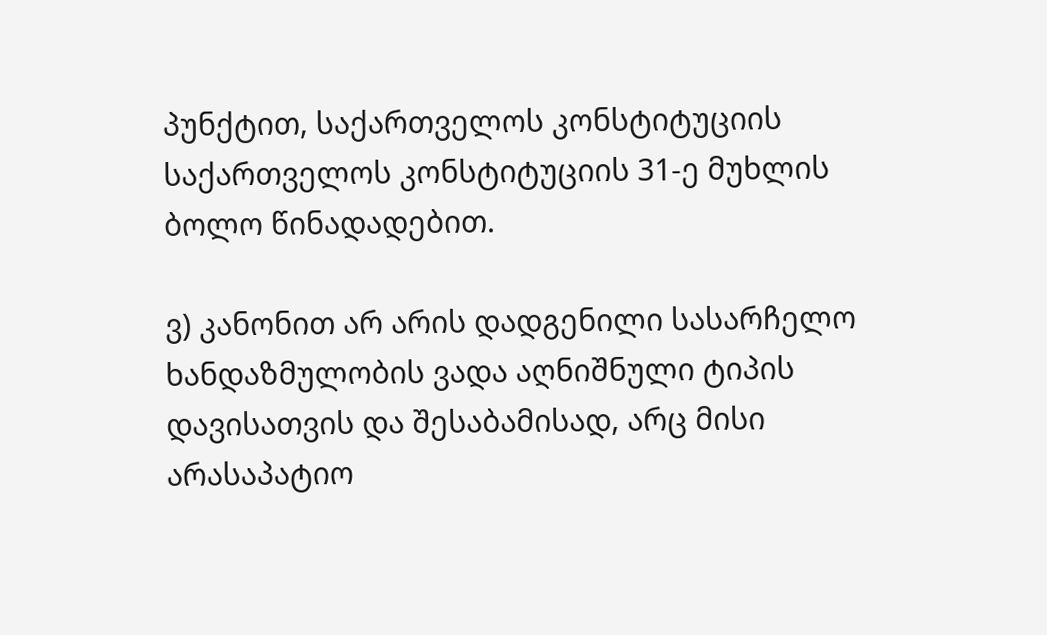პუნქტით, საქართველოს კონსტიტუციის საქართველოს კონსტიტუციის 31-ე მუხლის ბოლო წინადადებით.

ვ) კანონით არ არის დადგენილი სასარჩელო ხანდაზმულობის ვადა აღნიშნული ტიპის დავისათვის და შესაბამისად, არც მისი არასაპატიო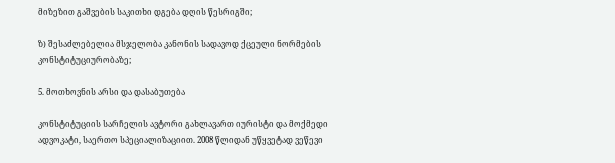მიზეზით გაშვების საკითხი დგება დღის წესრიგში;

ზ) შესაძლებელია მსჯელობა კანონის სადავოდ ქცეული ნორმების კონსტიტუციურობაზე;

5. მოთხოვნის არსი და დასაბუთება

კონსტიტუციის სარჩელის ავტორი გახლავართ იურისტი და მოქმედი ადვოკატი, საერთო სპეციალიზაციით. 2008 წლიდან უწყვეტად ვეწევი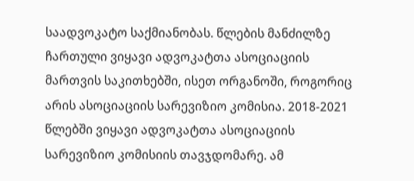საადვოკატო საქმიანობას. წლების მანძილზე ჩართული ვიყავი ადვოკატთა ასოციაციის მართვის საკითხებში, ისეთ ორგანოში, როგორიც არის ასოციაციის სარევიზიო კომისია. 2018-2021 წლებში ვიყავი ადვოკატთა ასოციაციის სარევიზიო კომისიის თავჯდომარე. ამ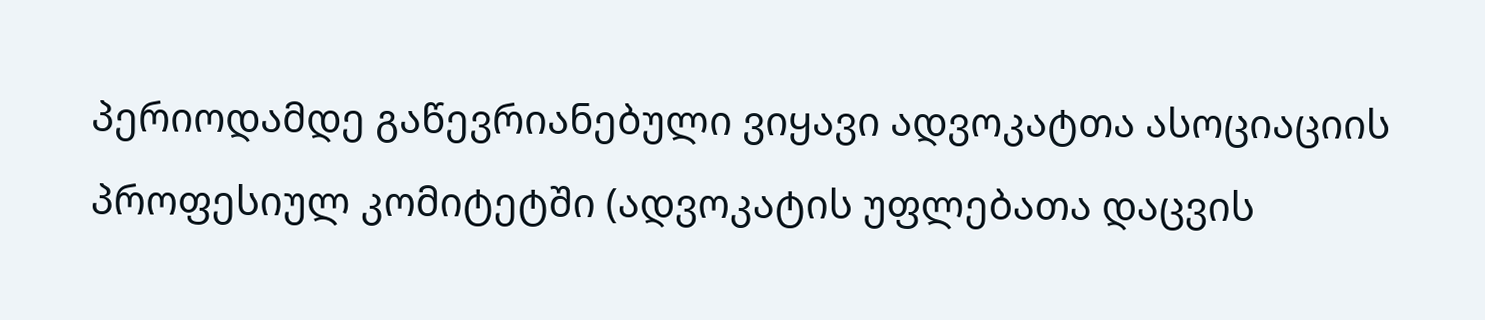პერიოდამდე გაწევრიანებული ვიყავი ადვოკატთა ასოციაციის პროფესიულ კომიტეტში (ადვოკატის უფლებათა დაცვის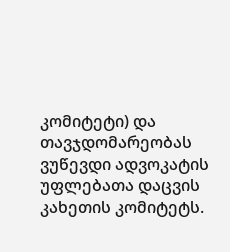კომიტეტი) და თავჯდომარეობას ვუწევდი ადვოკატის უფლებათა დაცვის კახეთის კომიტეტს.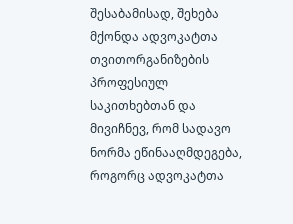შესაბამისად, შეხება მქონდა ადვოკატთა თვითორგანიზების პროფესიულ საკითხებთან და მივიჩნევ, რომ სადავო ნორმა ეწინააღმდეგება, როგორც ადვოკატთა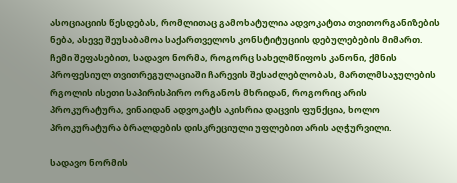ასოციაციის წესდებას, რომლითაც გამოხატულია ადვოკატთა თვითორგანიზების ნება, ასევე შეუსაბამოა საქართველოს კონსტიტუციის დებულებების მიმართ. ჩემი შეფასებით, სადავო ნორმა, როგორც სახელმწიფოს კანონი, ქმნის პროფესიულ თვითრეგულაციაში ჩარევის შესაძლებლობას, მართლმსაჯულების რგოლის ისეთი საპირისპირო ორგანოს მხრიდან, როგორიც არის პროკურატურა, ვინაიდან ადვოკატს აკისრია დაცვის ფუნქცია, ხოლო პროკურატურა ბრალდების დისკრეციული უფლებით არის აღჭურვილი.

სადავო ნორმის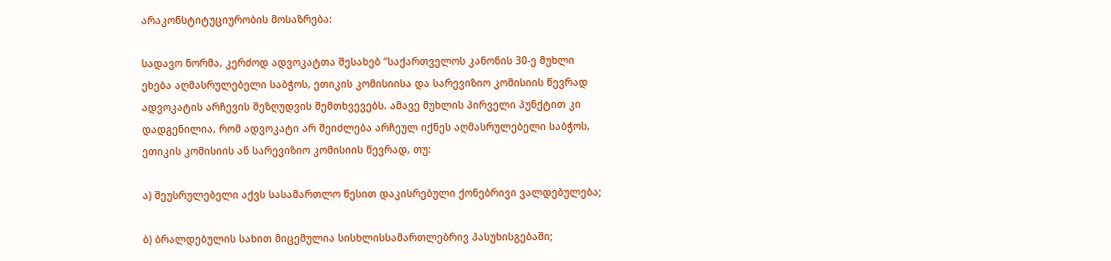არაკონსტიტუციურობის მოსაზრება:

სადავო ნორმა, კერძოდ ადვოკატთა შესახებ “საქართველოს კანონის 30-ე მუხლი ეხება აღმასრულებელი საბჭოს, ეთიკის კომისიისა და სარევიზიო კომისიის წევრად ადვოკატის არჩევის შეზღუდვის შემთხვევებს. ამავე მუხლის პირველი პუნქტით კი დადგენილია, რომ ადვოკატი არ შეიძლება არჩეულ იქნეს აღმასრულებელი საბჭოს, ეთიკის კომისიის ან სარევიზიო კომისიის წევრად, თუ:

ა) შეუსრულებელი აქვს სასამართლო წესით დაკისრებული ქონებრივი ვალდებულება;

ბ) ბრალდებულის სახით მიცემულია სისხლისსამართლებრივ პასუხისგებაში;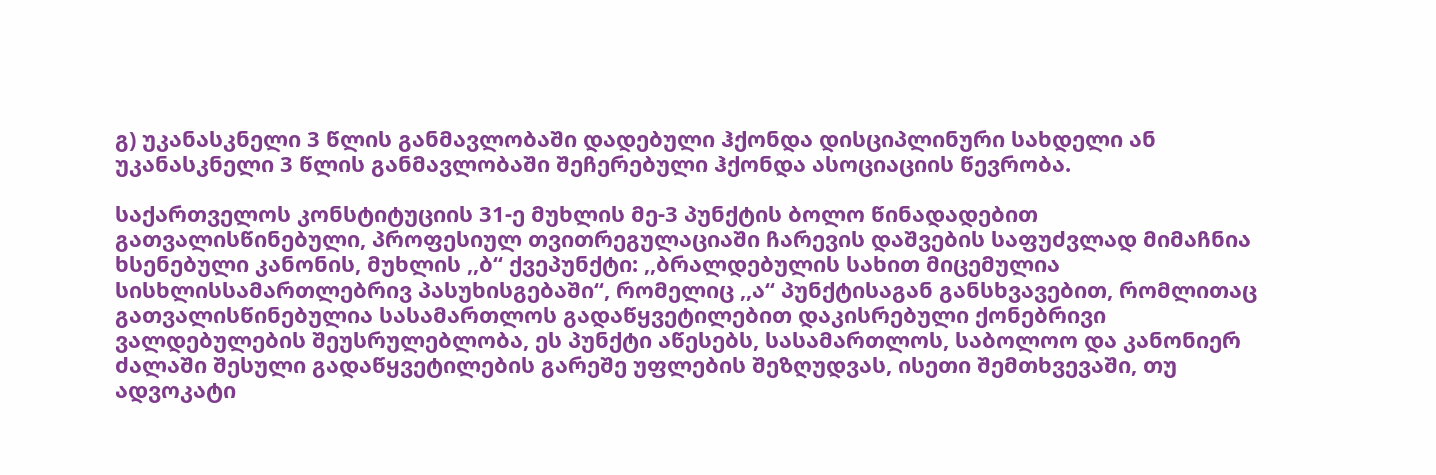გ) უკანასკნელი 3 წლის განმავლობაში დადებული ჰქონდა დისციპლინური სახდელი ან უკანასკნელი 3 წლის განმავლობაში შეჩერებული ჰქონდა ასოციაციის წევრობა.

საქართველოს კონსტიტუციის 31-ე მუხლის მე-3 პუნქტის ბოლო წინადადებით გათვალისწინებული, პროფესიულ თვითრეგულაციაში ჩარევის დაშვების საფუძვლად მიმაჩნია ხსენებული კანონის, მუხლის ,,ბ“ ქვეპუნქტი: ,,ბრალდებულის სახით მიცემულია სისხლისსამართლებრივ პასუხისგებაში“, რომელიც ,,ა“ პუნქტისაგან განსხვავებით, რომლითაც გათვალისწინებულია სასამართლოს გადაწყვეტილებით დაკისრებული ქონებრივი ვალდებულების შეუსრულებლობა, ეს პუნქტი აწესებს, სასამართლოს, საბოლოო და კანონიერ ძალაში შესული გადაწყვეტილების გარეშე უფლების შეზღუდვას, ისეთი შემთხვევაში, თუ ადვოკატი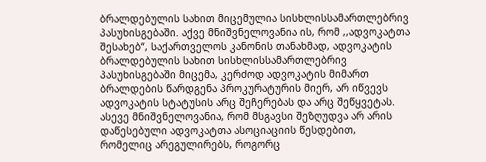ბრალდებულის სახით მიცემულია სისხლისსამართლებრივ პასუხისგებაში. აქვე მნიშვნელოვანია ის, რომ ,,ადვოკატთა შესახებ“, საქართველოს კანონის თანახმად, ადვოკატის ბრალდებულის სახით სისხლისსამართლებრივ პასუხისგებაში მიცემა, კერძოდ ადვოკატის მიმართ ბრალდების წარდგენა პროკურატურის მიერ, არ იწვევს ადვოკატის სტატუსის არც შეჩერებას და არც შეწყვეტას. ასევე მნიშვნელოვანია, რომ მსგავსი შეზღუდვა არ არის დაწესებული ადვოკატთა ასოციაციის წესდებით, რომელიც არეგულირებს, როგორც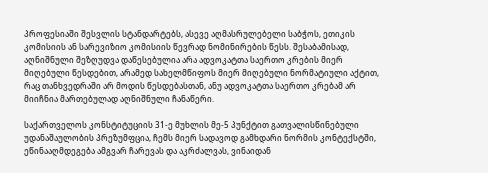პროფესიაში შესვლის სტანდარტებს, ასევე აღმასრულებელი საბჭოს, ეთიკის კომისიის ან სარევიზიო კომისიის წევრად ნომინირების წესს. შესაბამისად, აღნიშნული შეზღუდვა დაწესებულია არა ადვოკატთა საერთო კრების მიერ მიღებული წესდებით, არამედ სახელმწიფოს მიერ მიღებული ნორმატიული აქტით, რაც თანხვედრაში არ მოდის წესდებასთან, ანუ ადვოკატთა საერთო კრებამ არ მიიჩნია მართებულად აღნიშნული ჩანაწერი.

საქართველოს კონსტიტუციის 31-ე მუხლის მე-5 პუნქტით გათვალისწინებული უდანაშაულობის პრეზუმფცია, ჩემს მიერ სადავოდ გამხდარი ნორმის კონტექსტში, ეწინააღმდეგება ამგვარ ჩარევას და აკრძალვას, ვინაიდან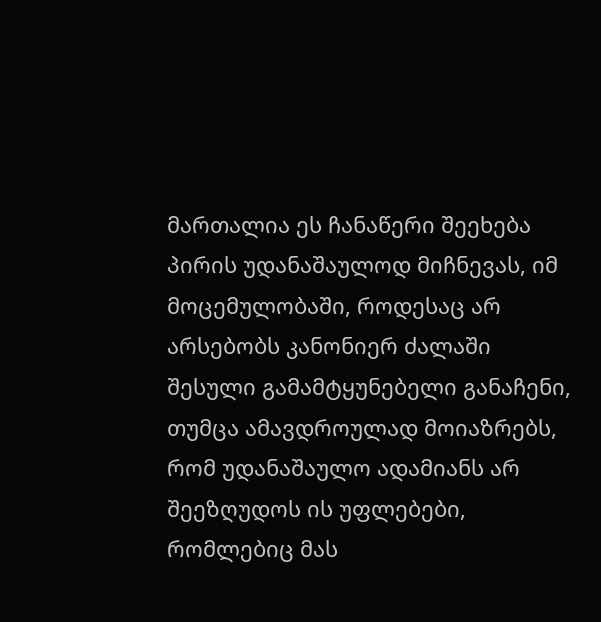მართალია ეს ჩანაწერი შეეხება პირის უდანაშაულოდ მიჩნევას, იმ მოცემულობაში, როდესაც არ არსებობს კანონიერ ძალაში შესული გამამტყუნებელი განაჩენი, თუმცა ამავდროულად მოიაზრებს, რომ უდანაშაულო ადამიანს არ შეეზღუდოს ის უფლებები, რომლებიც მას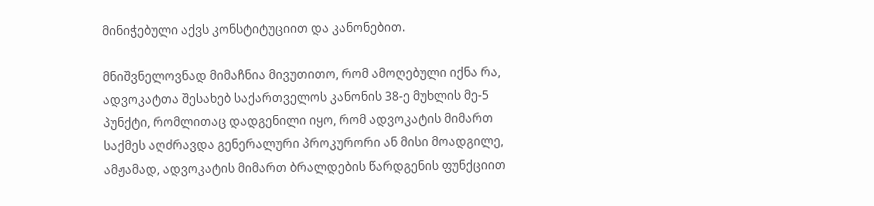მინიჭებული აქვს კონსტიტუციით და კანონებით.

მნიშვნელოვნად მიმაჩნია მივუთითო, რომ ამოღებული იქნა რა, ადვოკატთა შესახებ საქართველოს კანონის 38-ე მუხლის მე-5 პუნქტი, რომლითაც დადგენილი იყო, რომ ადვოკატის მიმართ საქმეს აღძრავდა გენერალური პროკურორი ან მისი მოადგილე, ამჟამად, ადვოკატის მიმართ ბრალდების წარდგენის ფუნქციით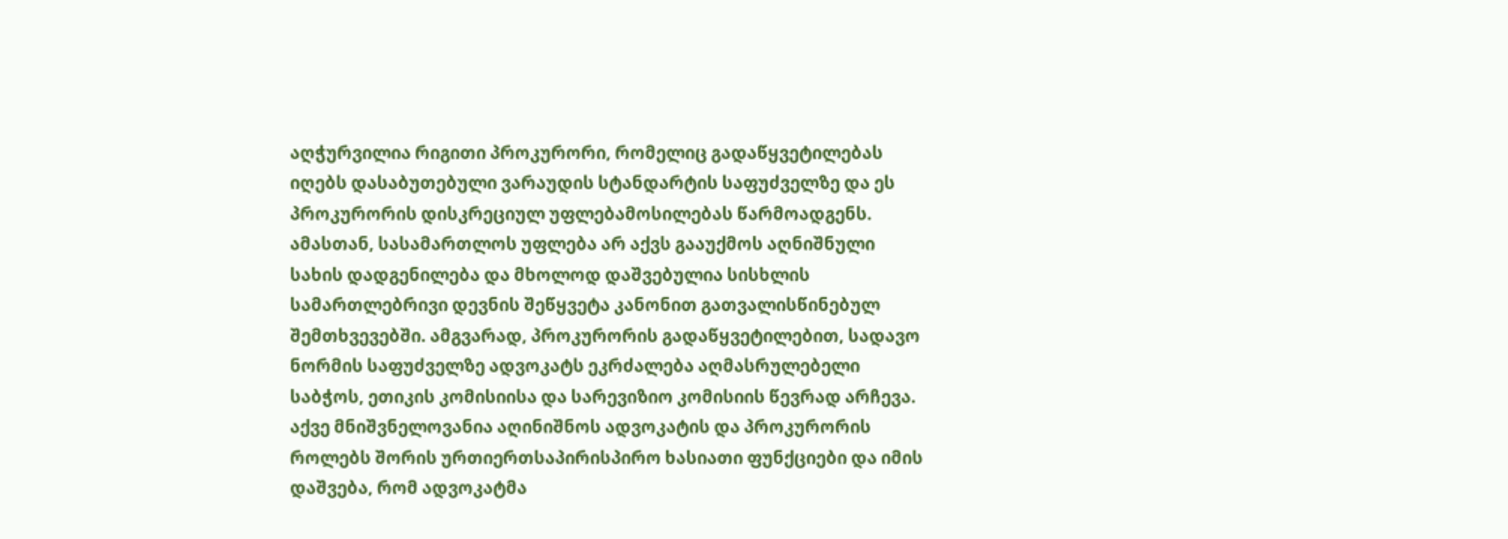აღჭურვილია რიგითი პროკურორი, რომელიც გადაწყვეტილებას იღებს დასაბუთებული ვარაუდის სტანდარტის საფუძველზე და ეს პროკურორის დისკრეციულ უფლებამოსილებას წარმოადგენს. ამასთან, სასამართლოს უფლება არ აქვს გააუქმოს აღნიშნული სახის დადგენილება და მხოლოდ დაშვებულია სისხლის სამართლებრივი დევნის შეწყვეტა კანონით გათვალისწინებულ შემთხვევებში. ამგვარად, პროკურორის გადაწყვეტილებით, სადავო ნორმის საფუძველზე ადვოკატს ეკრძალება აღმასრულებელი საბჭოს, ეთიკის კომისიისა და სარევიზიო კომისიის წევრად არჩევა. აქვე მნიშვნელოვანია აღინიშნოს ადვოკატის და პროკურორის როლებს შორის ურთიერთსაპირისპირო ხასიათი ფუნქციები და იმის დაშვება, რომ ადვოკატმა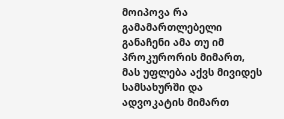მოიპოვა რა გამამართლებელი განაჩენი ამა თუ იმ პროკურორის მიმართ, მას უფლება აქვს მივიდეს სამსახურში და ადვოკატის მიმართ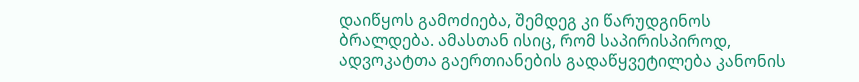დაიწყოს გამოძიება, შემდეგ კი წარუდგინოს ბრალდება. ამასთან ისიც, რომ საპირისპიროდ, ადვოკატთა გაერთიანების გადაწყვეტილება კანონის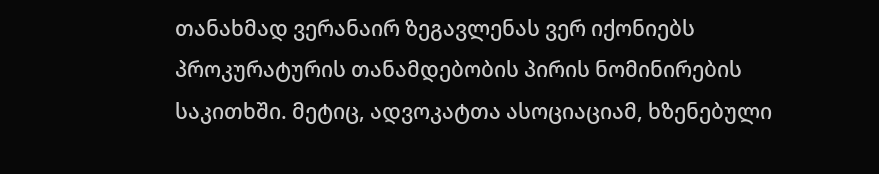თანახმად ვერანაირ ზეგავლენას ვერ იქონიებს პროკურატურის თანამდებობის პირის ნომინირების საკითხში. მეტიც, ადვოკატთა ასოციაციამ, ხზენებული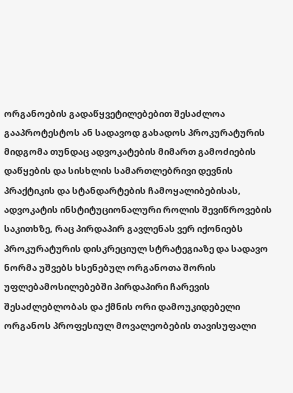ორგანოების გადაწყვეტილებებით შესაძლოა გააპროტესტოს ან სადავოდ გახადოს პროკურატურის მიდგომა თუნდაც ადვოკატების მიმართ გამოძიების დაწყების და სისხლის სამართლებრივი დევნის პრაქტიკის და სტანდარტების ჩამოყალიბებისას, ადვოკატის ინსტიტუციონალური როლის შევიწროვების საკითხზე, რაც პირდაპირ გავლენას ვერ იქონიებს პროკურატურის დისკრეციულ სტრატეგიაზე და სადავო ნორმა უშვებს ხსენებულ ორგანოთა შორის უფლებამოსილებებში პირდაპირი ჩარევის შესაძლებლობას და ქმნის ორი დამოუკიდებელი ორგანოს პროფესიულ მოვალეობების თავისუფალი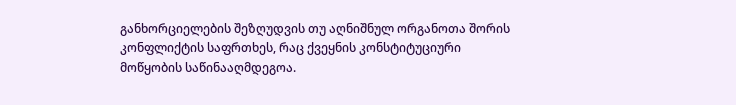განხორციელების შეზღუდვის თუ აღნიშნულ ორგანოთა შორის კონფლიქტის საფრთხეს, რაც ქვეყნის კონსტიტუციური მოწყობის საწინააღმდეგოა.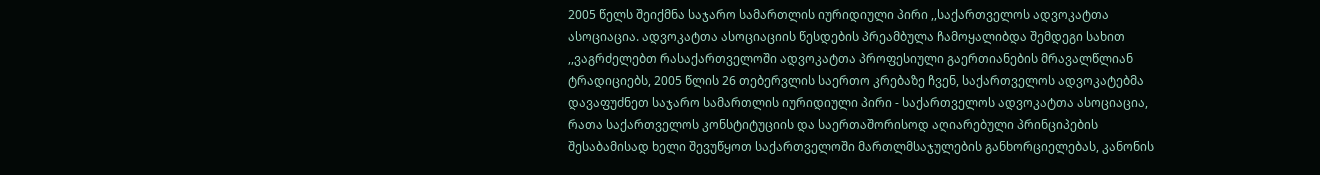2005 წელს შეიქმნა საჯარო სამართლის იურიდიული პირი ,,საქართველოს ადვოკატთა ასოციაცია. ადვოკატთა ასოციაციის წესდების პრეამბულა ჩამოყალიბდა შემდეგი სახით ,,ვაგრძელებთ რასაქართველოში ადვოკატთა პროფესიული გაერთიანების მრავალწლიან ტრადიციებს, 2005 წლის 26 თებერვლის საერთო კრებაზე ჩვენ, საქართველოს ადვოკატებმა დავაფუძნეთ საჯარო სამართლის იურიდიული პირი - საქართველოს ადვოკატთა ასოციაცია, რათა საქართველოს კონსტიტუციის და საერთაშორისოდ აღიარებული პრინციპების შესაბამისად ხელი შევუწყოთ საქართველოში მართლმსაჯულების განხორციელებას, კანონის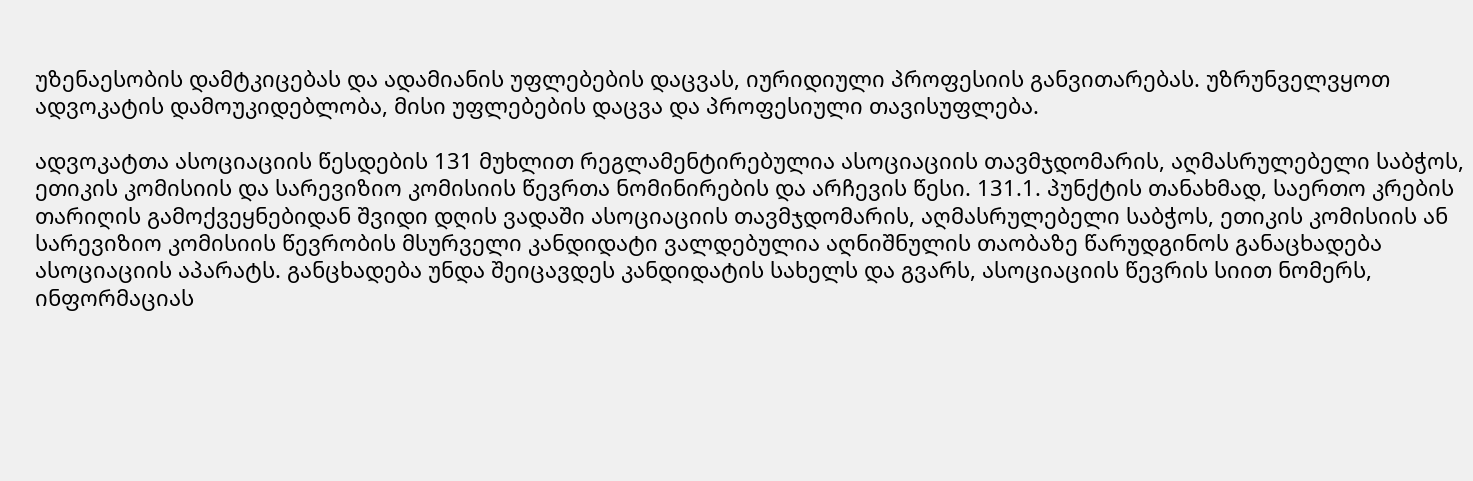უზენაესობის დამტკიცებას და ადამიანის უფლებების დაცვას, იურიდიული პროფესიის განვითარებას. უზრუნველვყოთ ადვოკატის დამოუკიდებლობა, მისი უფლებების დაცვა და პროფესიული თავისუფლება.

ადვოკატთა ასოციაციის წესდების 131 მუხლით რეგლამენტირებულია ასოციაციის თავმჯდომარის, აღმასრულებელი საბჭოს, ეთიკის კომისიის და სარევიზიო კომისიის წევრთა ნომინირების და არჩევის წესი. 131.1. პუნქტის თანახმად, საერთო კრების თარიღის გამოქვეყნებიდან შვიდი დღის ვადაში ასოციაციის თავმჯდომარის, აღმასრულებელი საბჭოს, ეთიკის კომისიის ან სარევიზიო კომისიის წევრობის მსურველი კანდიდატი ვალდებულია აღნიშნულის თაობაზე წარუდგინოს განაცხადება ასოციაციის აპარატს. განცხადება უნდა შეიცავდეს კანდიდატის სახელს და გვარს, ასოციაციის წევრის სიით ნომერს, ინფორმაციას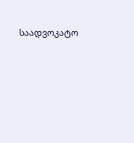საადვოკატო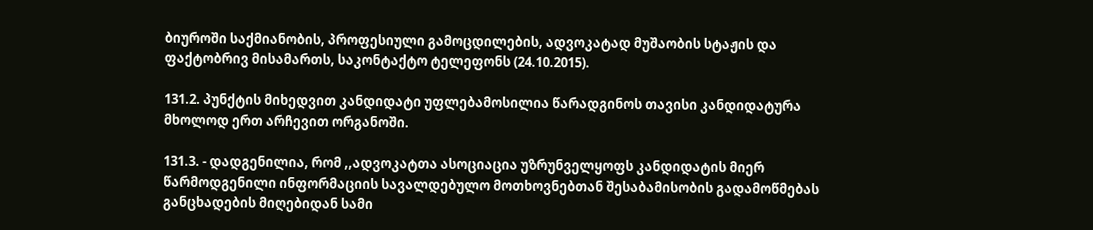ბიუროში საქმიანობის, პროფესიული გამოცდილების, ადვოკატად მუშაობის სტაჟის და ფაქტობრივ მისამართს, საკონტაქტო ტელეფონს (24.10.2015).

131.2. პუნქტის მიხედვით კანდიდატი უფლებამოსილია წარადგინოს თავისი კანდიდატურა მხოლოდ ერთ არჩევით ორგანოში.

131.3. - დადგენილია, რომ ,,ადვოკატთა ასოციაცია უზრუნველყოფს კანდიდატის მიერ წარმოდგენილი ინფორმაციის სავალდებულო მოთხოვნებთან შესაბამისობის გადამოწმებას განცხადების მიღებიდან სამი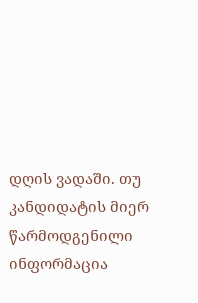დღის ვადაში. თუ კანდიდატის მიერ წარმოდგენილი ინფორმაცია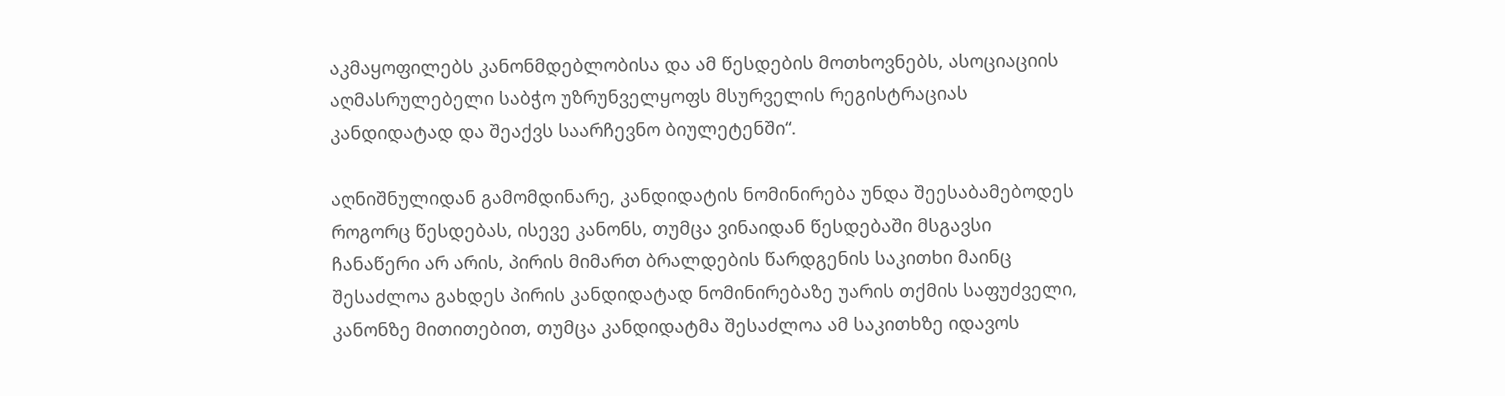აკმაყოფილებს კანონმდებლობისა და ამ წესდების მოთხოვნებს, ასოციაციის აღმასრულებელი საბჭო უზრუნველყოფს მსურველის რეგისტრაციას კანდიდატად და შეაქვს საარჩევნო ბიულეტენში“.

აღნიშნულიდან გამომდინარე, კანდიდატის ნომინირება უნდა შეესაბამებოდეს როგორც წესდებას, ისევე კანონს, თუმცა ვინაიდან წესდებაში მსგავსი ჩანაწერი არ არის, პირის მიმართ ბრალდების წარდგენის საკითხი მაინც შესაძლოა გახდეს პირის კანდიდატად ნომინირებაზე უარის თქმის საფუძველი, კანონზე მითითებით, თუმცა კანდიდატმა შესაძლოა ამ საკითხზე იდავოს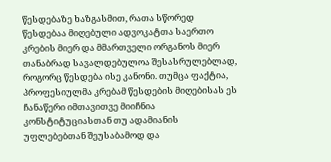წესდებაზე ხაზგასმით, რათა სწორედ წესდებაა მიღებული ადვოკატთა საერთო კრების მიერ და მმართველი ორგანოს მიერ თანაბრად სავალდებულოა შესასრულებლად, როგორც წესდება ისე კანონი. თუმცა ფაქტია, პროფესიულმა კრებამ წესდების მიღებისას ეს ჩანაწერი იმთავითვე მიიჩნია კონსტიტუციასთან თუ ადამიანის უფლებებთან შეუსაბამოდ და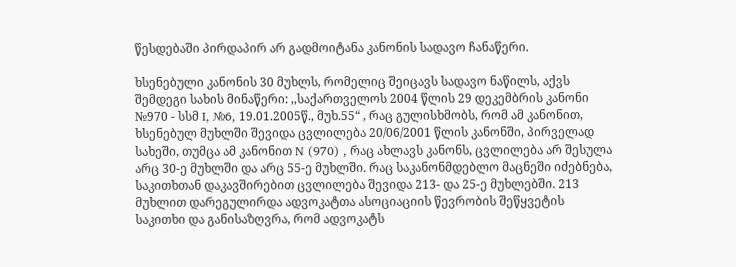წესდებაში პირდაპირ არ გადმოიტანა კანონის სადავო ჩანაწერი.

ხსენებული კანონის 30 მუხლს, რომელიც შეიცავს სადავო ნაწილს, აქვს შემდეგი სახის მინაწერი: ,,საქართველოს 2004 წლის 29 დეკემბრის კანონი №970 - სსმ I, №6, 19.01.2005წ., მუხ.55“ , რაც გულისხმობს, რომ ამ კანონით, ხსენებულ მუხლში შევიდა ცვლილება 20/06/2001 წლის კანონში, პირველად სახეში, თუმცა ამ კანონით N (970) , რაც ახლავს კანონს, ცვლილება არ შესულა არც 30-ე მუხლში და არც 55-ე მუხლში. რაც საკანონმდებლო მაცნეში იძებნება, საკითხთან დაკავშირებით ცვლილება შევიდა 213- და 25-ე მუხლებში. 213 მუხლით დარეგულირდა ადვოკატთა ასოციაციის წევრობის შეწყვეტის საკითხი და განისაზღვრა, რომ ადვოკატს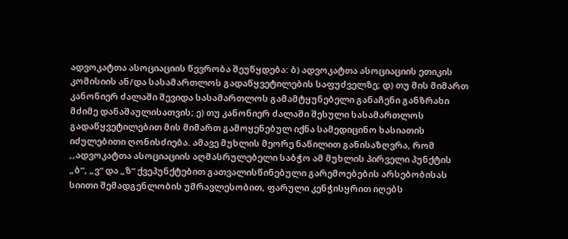ადვოკატთა ასოციაციის წევრობა შეუწყდება: ბ) ადვოკატთა ასოციაციის ეთიკის კომისიის ან/და სასამართლოს გადაწყვეტილების საფუძველზე; დ) თუ მის მიმართ კანონიერ ძალაში შევიდა სასამართლოს გამამტყუნებელი განაჩენი განზრახი მძიმე დანაშაულისათვის; ე) თუ კანონიერ ძალაში შესული სასამართლოს გადაწყვეტილებით მის მიმართ გამოყენებულ იქნა სამედიცინო ხასიათის იძულებითი ღონისძიება. ამავე მუხლის მეორე ნაწილით განისაზღვრა, რომ ,,ადვოკატთა ასოციაციის აღმასრულებელი საბჭო ამ მუხლის პირველი პუნქტის „ბ“, „ვ“ და „ზ“ ქვეპუნქტებით გათვალისწინებული გარემოებების არსებობისას სიითი შემადგენლობის უმრავლესობით, ფარული კენჭისყრით იღებს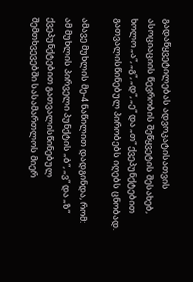გადაწყვეტილებას ადვოკატისათვის ასოციაციის წევრობის შეწყვეტის შესახებ, ხოლო „ა“, „გ“, „დ“, „ე“ და „თ“ ქვეპუნქტებით გათვალისწინებულ პირობებს იღებს ცნობად.

ამავე მუხლის მე-4 ნაწილით დადგინდა, რომ: ამ მუხლის პირველი პუნქტის „ბ“, „ვ“ და „ზ“ ქვეპუნქტებით გათვალისწინებულ შემთხვევებში სასამართლოს მიერ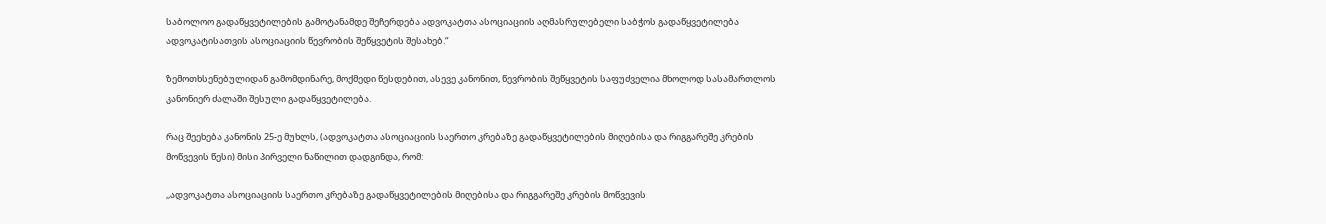საბოლოო გადაწყვეტილების გამოტანამდე შეჩერდება ადვოკატთა ასოციაციის აღმასრულებელი საბჭოს გადაწყვეტილება ადვოკატისათვის ასოციაციის წევრობის შეწყვეტის შესახებ.“

ზემოთხსენებულიდან გამომდინარე, მოქმედი წესდებით, ასევე კანონით, წევრობის შეწყვეტის საფუძველია მხოლოდ სასამართლოს კანონიერ ძალაში შესული გადაწყვეტილება.

რაც შეეხება კანონის 25-ე მუხლს, (ადვოკატთა ასოციაციის საერთო კრებაზე გადაწყვეტილების მიღებისა და რიგგარეშე კრების მოწვევის წესი) მისი პირველი ნაწილით დადგინდა, რომ:

,,ადვოკატთა ასოციაციის საერთო კრებაზე გადაწყვეტილების მიღებისა და რიგგარეშე კრების მოწვევის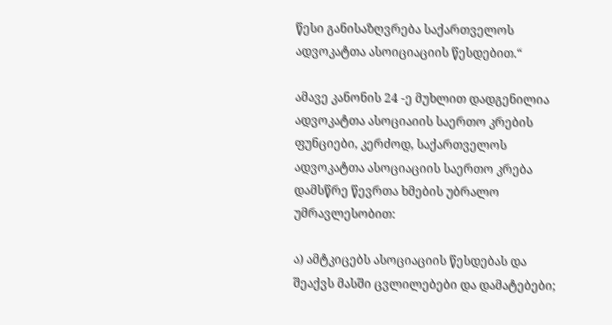წესი განისაზღვრება საქართველოს ადვოკატთა ასოიციაციის წესდებით.“

ამავე კანონის 24 -ე მუხლით დადგენილია ადვოკატთა ასოციაიის საერთო კრების ფუნციები, კერძოდ, საქართველოს ადვოკატთა ასოციაციის საერთო კრება დამსწრე წევრთა ხმების უბრალო უმრავლესობით:

ა) ამტკიცებს ასოციაციის წესდებას და შეაქვს მასში ცვლილებები და დამატებები;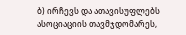ბ) ირჩევს და ათავისუფლებს ასოციაციის თავმჯდომარეს,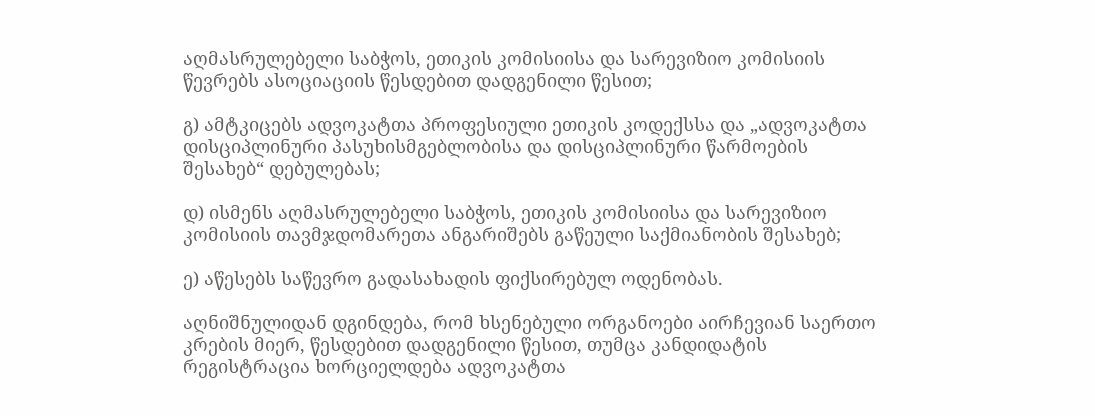აღმასრულებელი საბჭოს, ეთიკის კომისიისა და სარევიზიო კომისიის წევრებს ასოციაციის წესდებით დადგენილი წესით;

გ) ამტკიცებს ადვოკატთა პროფესიული ეთიკის კოდექსსა და „ადვოკატთა დისციპლინური პასუხისმგებლობისა და დისციპლინური წარმოების შესახებ“ დებულებას;

დ) ისმენს აღმასრულებელი საბჭოს, ეთიკის კომისიისა და სარევიზიო კომისიის თავმჯდომარეთა ანგარიშებს გაწეული საქმიანობის შესახებ;

ე) აწესებს საწევრო გადასახადის ფიქსირებულ ოდენობას.

აღნიშნულიდან დგინდება, რომ ხსენებული ორგანოები აირჩევიან საერთო კრების მიერ, წესდებით დადგენილი წესით, თუმცა კანდიდატის რეგისტრაცია ხორციელდება ადვოკატთა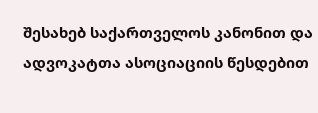შესახებ საქართველოს კანონით და ადვოკატთა ასოციაციის წესდებით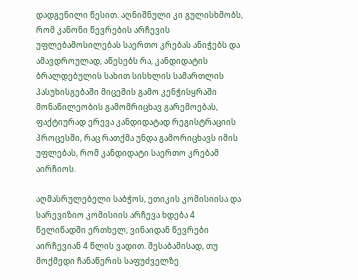დადგენილი წესით. აღნიშნული კი გულისხმობს, რომ კანონი წევრების არჩევის უფლებამოსილებას საერთო კრებას ანიჭებს და ამავდროულად, აწესებს რა, კანდიდატის ბრალდებულის სახით სისხლის სამართლის პასუხისგებაში მიცემის გამო კენჭისყრაში მონაწილეობის გამომრიცხავ გარემოებას, ფაქტიურად ერევა კანდიდატად რეგისტრაციის პროცესში, რაც რათქმა უნდა გამორიცხავს იმის უფლებას, რომ კანდიდატი საერთო კრებამ აირჩიოს.

აღმასრულებელი საბჭოს, ეთიკის კომისიისა და სარევიზიო კომისიის არჩევა ხდება 4 წელიწადში ერთხელ, ვინაიდან წევრები აირჩევიან 4 წლის ვადით. შესაბამისად, თუ მოქმედი ჩანაწერის საფუძველზე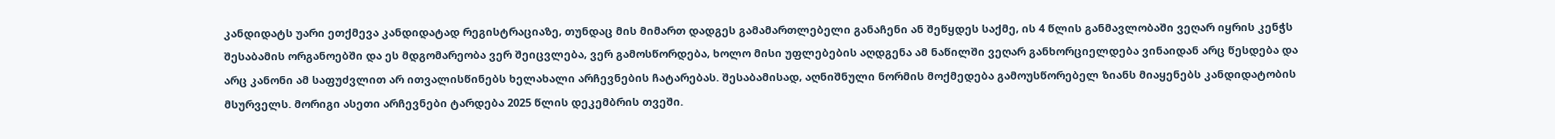კანდიდატს უარი ეთქმევა კანდიდატად რეგისტრაციაზე, თუნდაც მის მიმართ დადგეს გამამართლებელი განაჩენი ან შეწყდეს საქმე, ის 4 წლის განმავლობაში ვეღარ იყრის კენჭს შესაბამის ორგანოებში და ეს მდგომარეობა ვერ შეიცვლება, ვერ გამოსწორდება, ხოლო მისი უფლებების აღდგენა ამ ნაწილში ვეღარ განხორციელდება ვინაიდან არც წესდება და არც კანონი ამ საფუძვლით არ ითვალისწინებს ხელახალი არჩევნების ჩატარებას. შესაბამისად, აღნიშნული ნორმის მოქმედება გამოუსწორებელ ზიანს მიაყენებს კანდიდატობის მსურველს. მორიგი ასეთი არჩევნები ტარდება 2025 წლის დეკემბრის თვეში.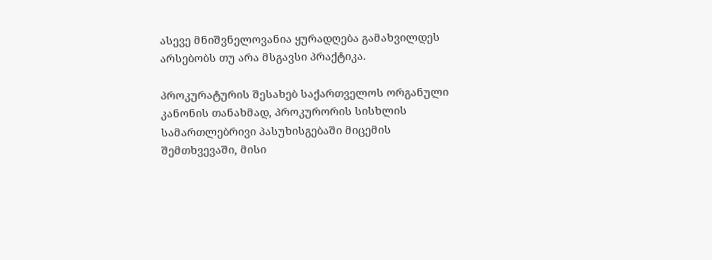ასევე მნიშვნელოვანია ყურადღება გამახვილდეს არსებობს თუ არა მსგავსი პრაქტიკა.

პროკურატურის შესახებ საქართველოს ორგანული კანონის თანახმად, პროკურორის სისხლის სამართლებრივი პასუხისგებაში მიცემის შემთხვევაში, მისი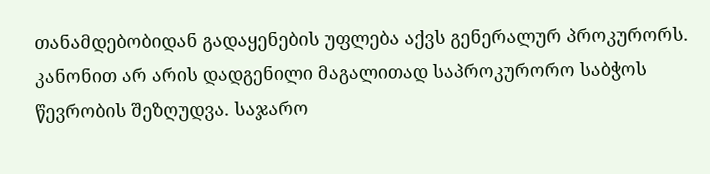თანამდებობიდან გადაყენების უფლება აქვს გენერალურ პროკურორს. კანონით არ არის დადგენილი მაგალითად საპროკურორო საბჭოს წევრობის შეზღუდვა. საჯარო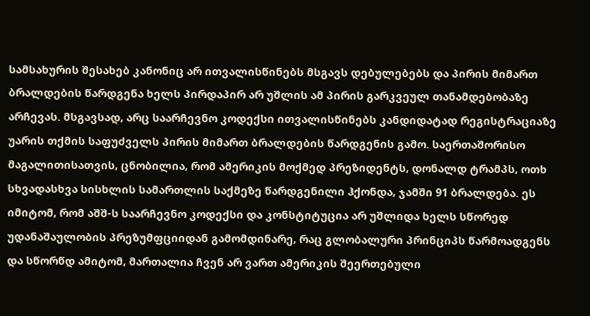სამსახურის შესახებ კანონიც არ ითვალისწინებს მსგავს დებულებებს და პირის მიმართ ბრალდების წარდგენა ხელს პირდაპირ არ უშლის ამ პირის გარკვეულ თანამდებობაზე არჩევას. მსგავსად, არც საარჩევნო კოდექსი ითვალისწინებს კანდიდატად რეგისტრაციაზე უარის თქმის საფუძველს პირის მიმართ ბრალდების წარდგენის გამო. საერთაშორისო მაგალითისათვის, ცნობილია, რომ ამერიკის მოქმედ პრეზიდენტს, დონალდ ტრამპს, ოთხ სხვადასხვა სისხლის სამართლის საქმეზე წარდგენილი ჰქონდა, ჯამში 91 ბრალდება. ეს იმიტომ, რომ აშშ-ს საარჩევნო კოდექსი და კონსტიტუცია არ უშლიდა ხელს სწორედ უდანაშაულობის პრეზუმფციიდან გამომდინარე, რაც გლობალური პრინციპს წარმოადგენს და სწორწდ ამიტომ, მართალია ჩვენ არ ვართ ამერიკის შეერთებული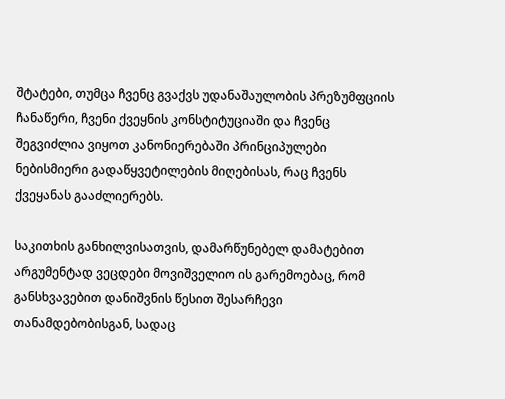შტატები, თუმცა ჩვენც გვაქვს უდანაშაულობის პრეზუმფციის ჩანაწერი, ჩვენი ქვეყნის კონსტიტუციაში და ჩვენც შეგვიძლია ვიყოთ კანონიერებაში პრინციპულები ნებისმიერი გადაწყვეტილების მიღებისას, რაც ჩვენს ქვეყანას გააძლიერებს.

საკითხის განხილვისათვის, დამარწუნებელ დამატებით არგუმენტად ვეცდები მოვიშველიო ის გარემოებაც, რომ განსხვავებით დანიშვნის წესით შესარჩევი თანამდებობისგან, სადაც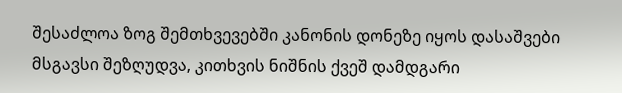შესაძლოა ზოგ შემთხვევებში კანონის დონეზე იყოს დასაშვები მსგავსი შეზღუდვა, კითხვის ნიშნის ქვეშ დამდგარი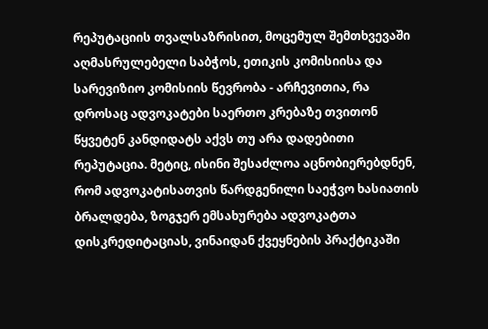რეპუტაციის თვალსაზრისით, მოცემულ შემთხვევაში აღმასრულებელი საბჭოს, ეთიკის კომისიისა და სარევიზიო კომისიის წევრობა - არჩევითია, რა დროსაც ადვოკატები საერთო კრებაზე თვითონ წყვეტენ კანდიდატს აქვს თუ არა დადებითი რეპუტაცია. მეტიც, ისინი შესაძლოა აცნობიერებდნენ, რომ ადვოკატისათვის წარდგენილი საეჭვო ხასიათის ბრალდება, ზოგჯერ ემსახურება ადვოკატთა დისკრედიტაციას, ვინაიდან ქვეყნების პრაქტიკაში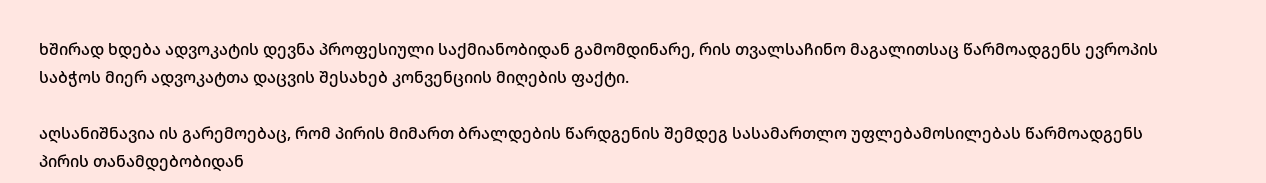ხშირად ხდება ადვოკატის დევნა პროფესიული საქმიანობიდან გამომდინარე, რის თვალსაჩინო მაგალითსაც წარმოადგენს ევროპის საბჭოს მიერ ადვოკატთა დაცვის შესახებ კონვენციის მიღების ფაქტი.

აღსანიშნავია ის გარემოებაც, რომ პირის მიმართ ბრალდების წარდგენის შემდეგ სასამართლო უფლებამოსილებას წარმოადგენს პირის თანამდებობიდან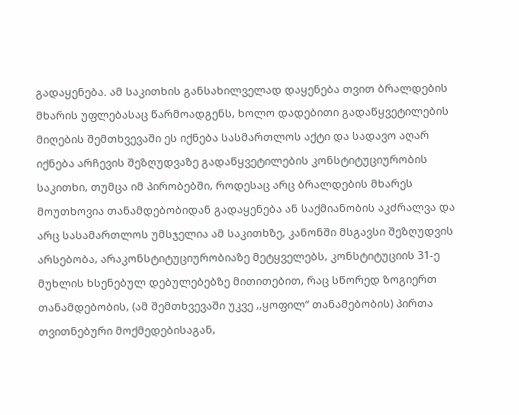გადაყენება. ამ საკითხის განსახილველად დაყენება თვით ბრალდების მხარის უფლებასაც წარმოადგენს, ხოლო დადებითი გადაწყვეტილების მიღების შემთხვევაში ეს იქნება სასმართლოს აქტი და სადავო აღარ იქნება არჩევის შეზღუდვაზე გადაწყვეტილების კონსტიტუციურობის საკითხი, თუმცა იმ პირობებში, როდესაც არც ბრალდების მხარეს მოუთხოვია თანამდებობიდან გადაყენება ან საქმიანობის აკძრალვა და არც სასამართლოს უმსჯელია ამ საკითხზე, კანონში მსგავსი შეზღუდვის არსებობა, არაკონსტიტუციურობიაზე მეტყველებს, კონსტიტუციის 31-ე მუხლის ხსენებულ დებულებებზე მითითებით, რაც სწორედ ზოგიერთ თანამდებობის, (ამ შემთხვევაში უკვე ,,ყოფილ“ თანამებობის) პირთა თვითნებური მოქმედებისაგან,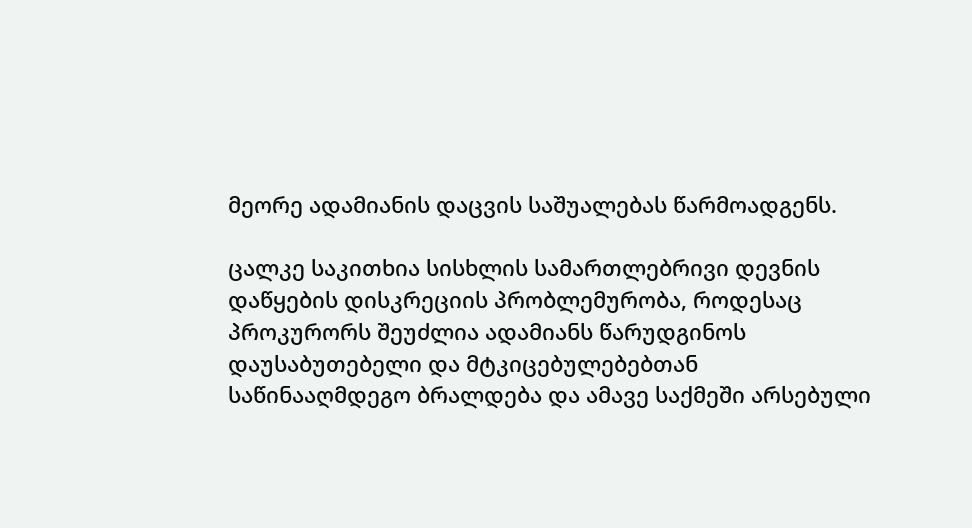მეორე ადამიანის დაცვის საშუალებას წარმოადგენს.

ცალკე საკითხია სისხლის სამართლებრივი დევნის დაწყების დისკრეციის პრობლემურობა, როდესაც პროკურორს შეუძლია ადამიანს წარუდგინოს დაუსაბუთებელი და მტკიცებულებებთან საწინააღმდეგო ბრალდება და ამავე საქმეში არსებული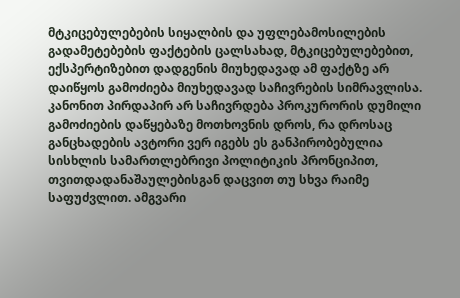მტკიცებულებების სიყალბის და უფლებამოსილების გადამეტებების ფაქტების ცალსახად, მტკიცებულებებით, ექსპერტიზებით დადგენის მიუხედავად ამ ფაქტზე არ დაიწყოს გამოძიება მიუხედავად საჩივრების სიმრავლისა. კანონით პირდაპირ არ საჩივრდება პროკურორის დუმილი გამოძიების დაწყებაზე მოთხოვნის დროს, რა დროსაც განცხადების ავტორი ვერ იგებს ეს განპირობებულია სისხლის სამართლებრივი პოლიტიკის პრონციპით, თვითდადანაშაულებისგან დაცვით თუ სხვა რაიმე საფუძვლით. ამგვარი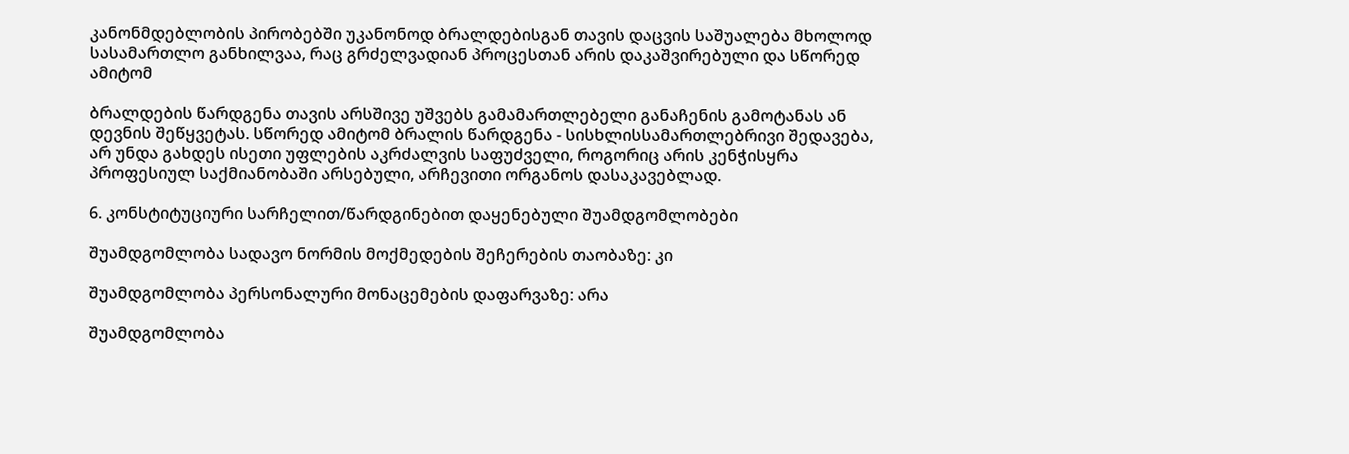კანონმდებლობის პირობებში უკანონოდ ბრალდებისგან თავის დაცვის საშუალება მხოლოდ სასამართლო განხილვაა, რაც გრძელვადიან პროცესთან არის დაკაშვირებული და სწორედ ამიტომ

ბრალდების წარდგენა თავის არსშივე უშვებს გამამართლებელი განაჩენის გამოტანას ან დევნის შეწყვეტას. სწორედ ამიტომ ბრალის წარდგენა - სისხლისსამართლებრივი შედავება, არ უნდა გახდეს ისეთი უფლების აკრძალვის საფუძველი, როგორიც არის კენჭისყრა პროფესიულ საქმიანობაში არსებული, არჩევითი ორგანოს დასაკავებლად.

6. კონსტიტუციური სარჩელით/წარდგინებით დაყენებული შუამდგომლობები

შუამდგომლობა სადავო ნორმის მოქმედების შეჩერების თაობაზე: კი

შუამდგომლობა პერსონალური მონაცემების დაფარვაზე: არა

შუამდგომლობა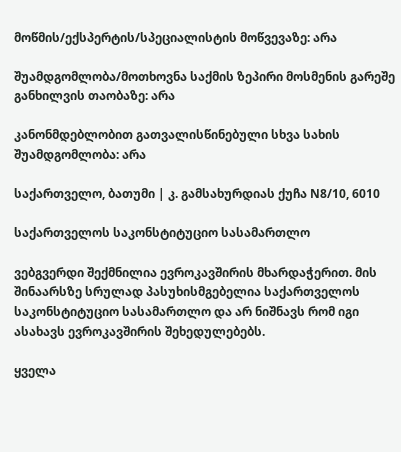მოწმის/ექსპერტის/სპეციალისტის მოწვევაზე: არა

შუამდგომლობა/მოთხოვნა საქმის ზეპირი მოსმენის გარეშე განხილვის თაობაზე: არა

კანონმდებლობით გათვალისწინებული სხვა სახის შუამდგომლობა: არა

საქართველო, ბათუმი | კ. გამსახურდიას ქუჩა N8/10, 6010

საქართველოს საკონსტიტუციო სასამართლო

ვებგვერდი შექმნილია ევროკავშირის მხარდაჭერით. მის შინაარსზე სრულად პასუხისმგებელია საქართველოს საკონსტიტუციო სასამართლო და არ ნიშნავს რომ იგი ასახავს ევროკავშირის შეხედულებებს.

ყველა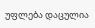უფლება დაცულია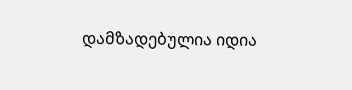დამზადებულია იდია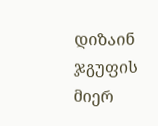დიზაინ ჯგუფის მიერ